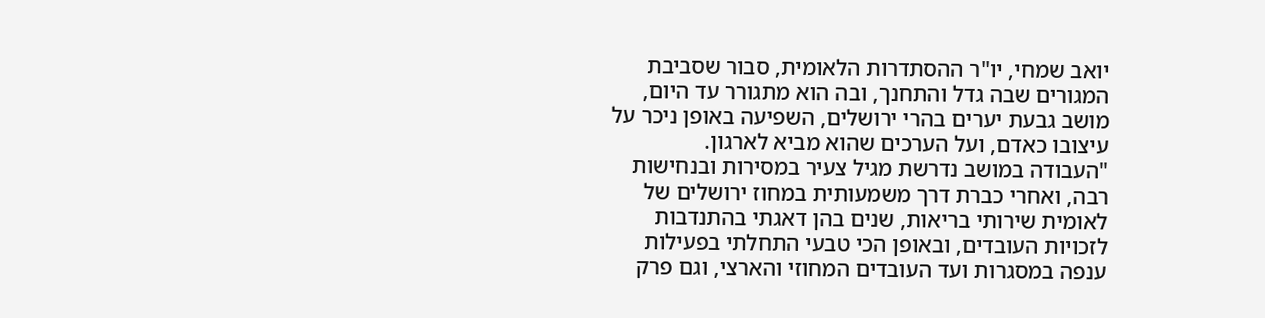יואב שמחי, יו"ר ההסתדרות הלאומית, סבור שסביבת המגורים שבה גדל והתחנך, ובה הוא מתגורר עד היום, מושב גבעת יערים בהרי ירושלים, השפיעה באופן ניכר על עיצובו כאדם, ועל הערכים שהוא מביא לארגון.
"העבודה במושב נדרשת מגיל צעיר במסירות ובנחישות רבה, ואחרי כברת דרך משמעותית במחוז ירושלים של לאומית שירותי בריאות, שנים בהן דאגתי בהתנדבות לזכויות העובדים, ובאופן הכי טבעי התחלתי בפעילות ענפה במסגרות ועד העובדים המחוזי והארצי, וגם פרק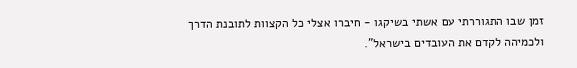זמן שבו התגוררתי עם אשתי בשיקגו - חיברו אצלי כל הקצוות לתובנת הדרך ולכמיהה לקדם את העובדים בישראל".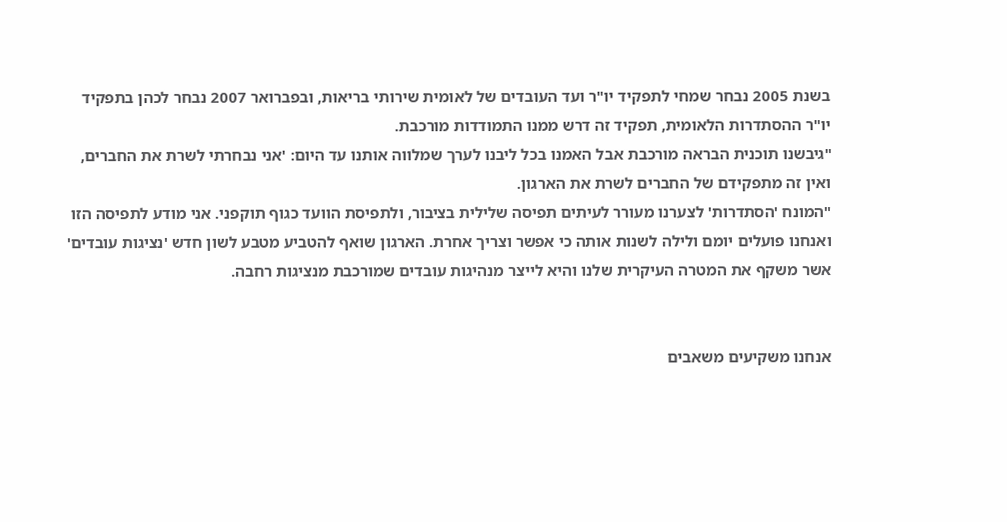בשנת 2005 נבחר שמחי לתפקיד יו"ר ועד העובדים של לאומית שירותי בריאות, ובפברואר 2007 נבחר לכהן בתפקיד יו"ר ההסתדרות הלאומית, תפקיד זה דרש ממנו התמודדות מורכבת.
"גיבשנו תוכנית הבראה מורכבת אבל האמנו בכל ליבנו לערך שמלווה אותנו עד היום: 'אני נבחרתי לשרת את החברים, ואין זה מתפקידם של החברים לשרת את הארגון.
"המונח 'הסתדרות' לצערנו מעורר לעיתים תפיסה שלילית בציבור, ולתפיסת הוועד כגוף תוקפני. אני מודע לתפיסה הזו ואנחנו פועלים יומם ולילה לשנות אותה כי אפשר וצריך אחרת. הארגון שואף להטביע מטבע לשון חדש 'נציגות עובדים' אשר משקף את המטרה העיקרית שלנו והיא לייצר מנהיגות עובדים שמורכבת מנציגות רחבה.


אנחנו משקיעים משאבים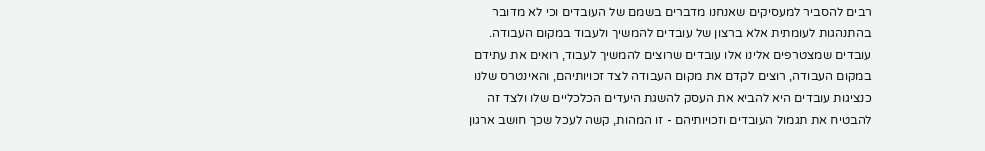רבים להסביר למעסיקים שאנחנו מדברים בשמם של העובדים וכי לא מדובר בהתנהגות לעומתית אלא ברצון של עובדים להמשיך ולעבוד במקום העבודה.
עובדים שמצטרפים אלינו אלו עובדים שרוצים להמשיך לעבוד, רואים את עתידם במקום העבודה, רוצים לקדם את מקום העבודה לצד זכויותיהם, והאינטרס שלנו כנציגות עובדים היא להביא את העסק להשגת היעדים הכלכליים שלו ולצד זה להבטיח את תגמול העובדים וזכויותיהם - זו המהות, קשה לעכל שכך חושב ארגון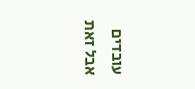עובדים אבל זאת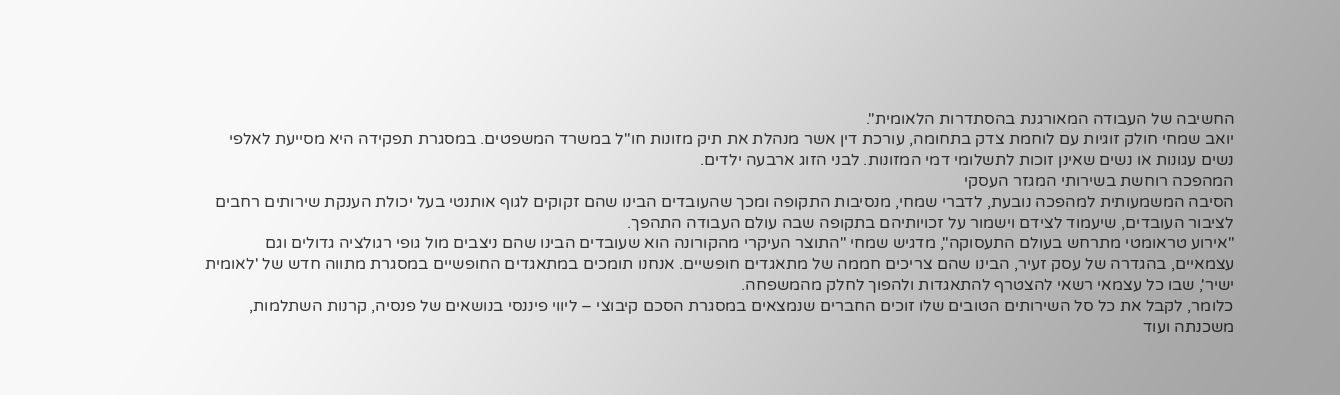החשיבה של העבודה המאורגנת בהסתדרות הלאומית".
יואב שמחי חולק זוגיות עם לוחמת צדק בתחומה, עורכת דין אשר מנהלת את תיק מזונות חו"ל במשרד המשפטים. במסגרת תפקידה היא מסייעת לאלפי נשים עגונות או נשים שאינן זוכות לתשלומי דמי המזונות. לבני הזוג ארבעה ילדים.
המהפכה רוחשת בשירותי המגזר העסקי
הסיבה המשמעותית למהפכה נובעת, לדברי שמחי, מנסיבות התקופה ומכך שהעובדים הבינו שהם זקוקים לגוף אותנטי בעל יכולת הענקת שירותים רחבים לציבור העובדים, שיעמוד לצידם וישמור על זכויותיהם בתקופה שבה עולם העבודה התהפך.
"אירוע טראומטי מתרחש בעולם התעסוקה", מדגיש שמחי "התוצר העיקרי מהקורונה הוא שעובדים הבינו שהם ניצבים מול גופי רגולציה גדולים וגם עצמאיים, בהגדרה של עסק זעיר, הבינו שהם צריכים חממה של מתאגדים חופשיים. אנחנו תומכים במתאגדים החופשיים במסגרת מתווה חדש של 'לאומית ישיר', שבו כל עצמאי רשאי להצטרף להתאגדות ולהפוך לחלק מהמשפחה.
כלומר, לקבל את כל סל השירותים הטובים שלו זוכים החברים שנמצאים במסגרת הסכם קיבוצי – ליווי פיננסי בנושאים של פנסיה, קרנות השתלמות, משכנתה ועוד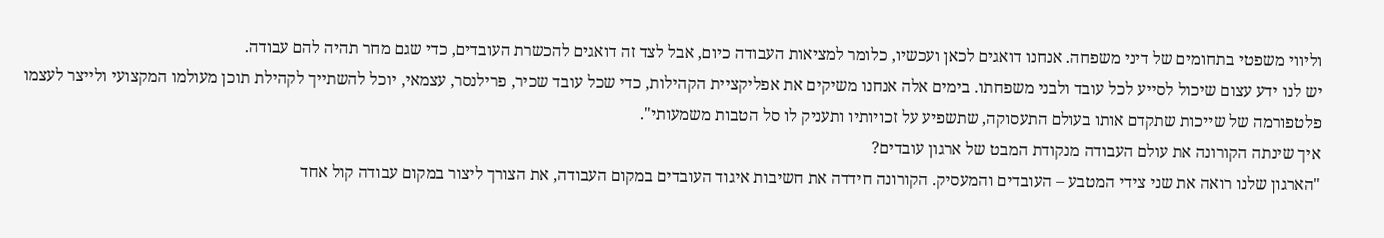וליווי משפטי בתחומים של דיני משפחה. אנחנו דואגים לכאן ועכשיו, כלומר למציאות העבודה כיום, אבל לצד זה דואגים להכשרת העובדים, כדי שגם מחר תהיה להם עבודה.
יש לנו ידע עצום שיכול לסייע לכל עובד ולבני משפחתו. בימים אלה אנחנו משיקים את אפליקציית הקהילות, כדי שכל עובד שכיר, פרילנסר, עצמאי, יוכל להשתייך לקהילת תוכן מעולמו המקצועי ולייצר לעצמו פלטפורמה של שייכות שתקדם אותו בעולם התעסוקה, שתשפיע על זכויותיו ותעניק לו סל הטבות משמעותי".
איך שינתה הקורונה את עולם העבודה מנקודת המבט של ארגון עובדים?
"הארגון שלנו רואה את שני צידי המטבע – העובדים והמעסיק. הקורונה חידדה את חשיבות איגוד העובדים במקום העבודה, את הצורך ליצור במקום עבודה קול אחד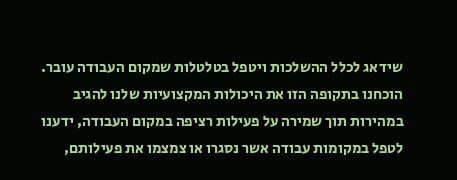שידאג לכלל ההשלכות ויטפל בטלטלות שמקום העבודה עובר.
הוכחנו בתקופה הזו את היכולות המקצועיות שלנו להגיב במהירות תוך שמירה על פעילות רציפה במקום העבודה, ידענו לטפל במקומות עבודה אשר נסגרו או צמצמו את פעילותם,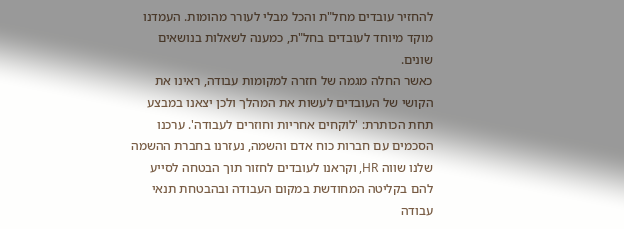להחזיר עובדים מחל"ת והכל מבלי לעורר מהומות. העמדנו מוקד מיוחד לעובדים בחל"ת, כמענה לשאלות בנושאים שונים.
כאשר החלה מגמה של חזרה למקומות עבודה, ראינו את הקושי של העובדים לעשות את המהלך ולכן יצאנו במבצע תחת הכותרת: 'לוקחים אחריות וחוזרים לעבודה'. ערכנו הסכמים עם חברות כוח אדם והשמה, נעזרנו בחברת ההשמה שלנו שווה HR, וקראנו לעובדים לחזור תוך הבטחה לסייע להם בקליטה המחודשת במקום העבודה ובהבטחת תנאי עבודה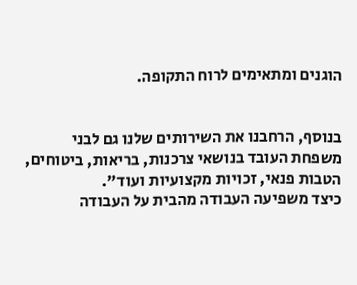הוגנים ומתאימים לרוח התקופה.


בנוסף, הרחבנו את השירותים שלנו גם לבני משפחת העובד בנושאי צרכנות, בריאות, ביטוחים, הטבות פנאי, זכויות מקצועיות ועוד".
כיצד משפיעה העבודה מהבית על העבודה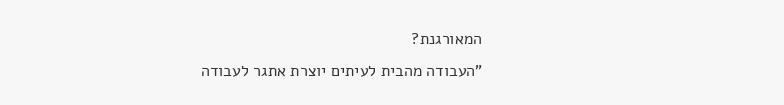המאורגנת?
"העבודה מהבית לעיתים יוצרת אתגר לעבודה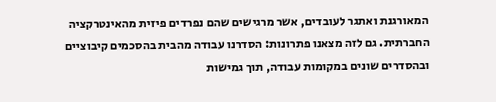המאורגנת ואתגר לעובדים, אשר מרגישים שהם נפרדים פיזית מהאינטרקציה החברתית. גם לזה מצאנו פתרונות: הסדרנו עבודה מהבית בהסכמים קיבוציים ובהסדרים שונים במקומות עבודה, תוך גמישות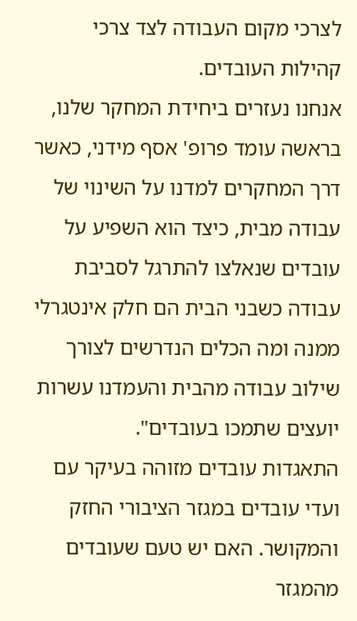לצרכי מקום העבודה לצד צרכי קהילות העובדים.
אנחנו נעזרים ביחידת המחקר שלנו, בראשה עומד פרופ' אסף מידני, כאשר דרך המחקרים למדנו על השינוי של עבודה מבית, כיצד הוא השפיע על עובדים שנאלצו להתרגל לסביבת עבודה כשבני הבית הם חלק אינטגרלי ממנה ומה הכלים הנדרשים לצורך שילוב עבודה מהבית והעמדנו עשרות יועצים שתמכו בעובדים".
התאגדות עובדים מזוהה בעיקר עם ועדי עובדים במגזר הציבורי החזק והמקושר. האם יש טעם שעובדים מהמגזר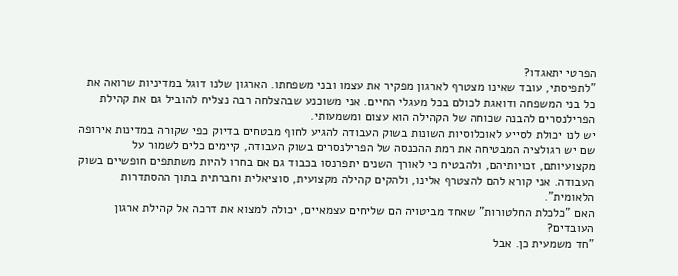הפרטי יתאגדו?
"לתפיסתי, עובד שאינו מצטרף לארגון מפקיר את עצמו ובני משפחתו. הארגון שלנו דוגל במדיניות שרואה את כל בני המשפחה ודואגת לכולם בכל מעגלי החיים. אני משוכנע שבהצלחה רבה נצליח להוביל גם את קהילת הפרילנסרים להבנה שכוחה של הקהילה הוא עצום ומשמעותי.
יש לנו יכולת לסייע לאוכלוסיות השונות בשוק העבודה להגיע לחוף מבטחים בדיוק כפי שקורה במדינות אירופה שם יש רגולציה המבטיחה את רמת ההכנסה של הפרילנסרים בשוק העבודה, קיימים כלים לשמור על מקצועיותם, זכויותיהם, ולהבטיח כי לאורך השנים יתפרנסו בכבוד גם אם בחרו להיות משתתפים חופשיים בשוק העבודה. אני קורא להם להצטרף אלינו, ולהקים קהילה מקצועית, סוציאלית וחברתית בתוך ההסתדרות הלאומית".
האם "כלכלת החלטורות" שאחד מביטויה הם שליחים עצמאיים, יכולה למצוא את דרכה אל קהילת ארגון העובדים?
"חד משמעית כן. אבל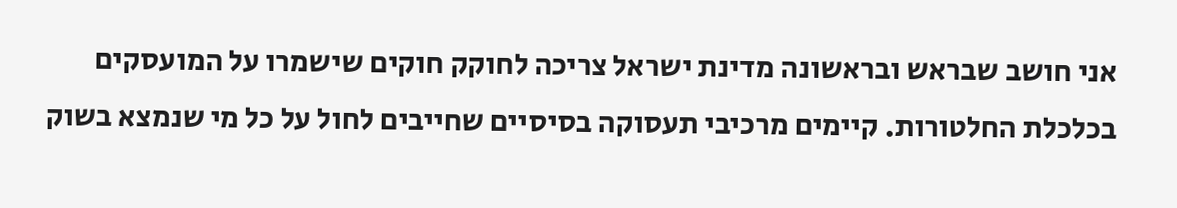אני חושב שבראש ובראשונה מדינת ישראל צריכה לחוקק חוקים שישמרו על המועסקים בכלכלת החלטורות. קיימים מרכיבי תעסוקה בסיסיים שחייבים לחול על כל מי שנמצא בשוק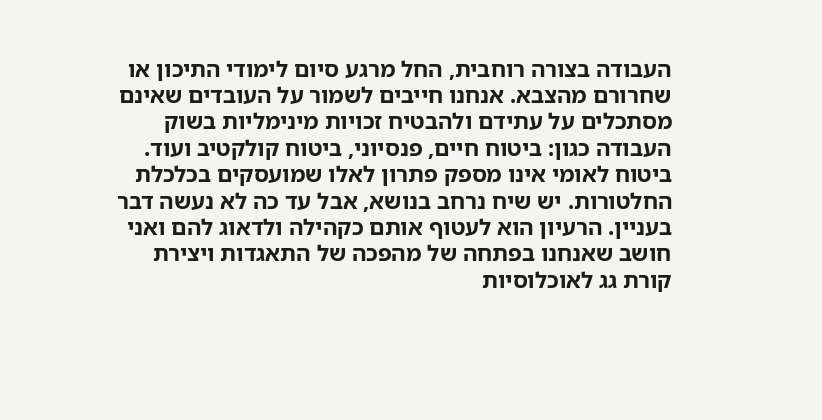העבודה בצורה רוחבית, החל מרגע סיום לימודי התיכון או שחרורם מהצבא. אנחנו חייבים לשמור על העובדים שאינם מסתכלים על עתידם ולהבטיח זכויות מינימליות בשוק העבודה כגון: ביטוח חיים, פנסיוני, ביטוח קולקטיב ועוד.
ביטוח לאומי אינו מספק פתרון לאלו שמועסקים בכלכלת החלטורות. יש שיח נרחב בנושא, אבל עד כה לא נעשה דבר בעניין. הרעיון הוא לעטוף אותם כקהילה ולדאוג להם ואני חושב שאנחנו בפתחה של מהפכה של התאגדות ויצירת קורת גג לאוכלוסיות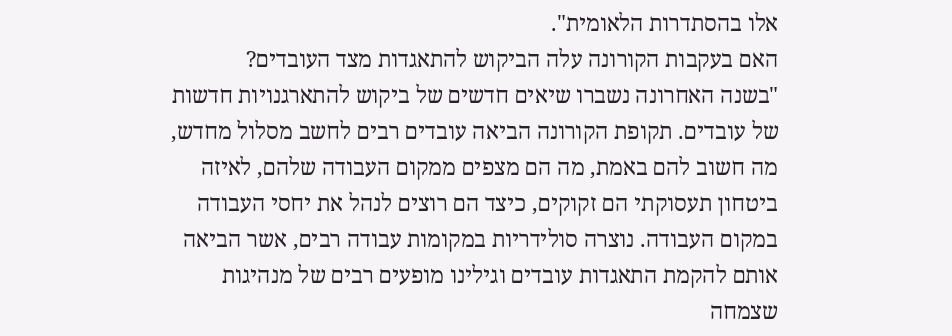אלו בהסתדרות הלאומית".
האם בעקבות הקורונה עלה הביקוש להתאגדות מצד העובדים?
"בשנה האחרונה נשברו שיאים חדשים של ביקוש להתארגנויות חדשות של עובדים. תקופת הקורונה הביאה עובדים רבים לחשב מסלול מחדש, מה חשוב להם באמת, מה הם מצפים ממקום העבודה שלהם, לאיזה ביטחון תעסוקתי הם זקוקים, כיצד הם רוצים לנהל את יחסי העבודה במקום העבודה. נוצרה סולידריות במקומות עבודה רבים, אשר הביאה אותם להקמת התאגדות עובדים וגילינו מופעים רבים של מנהיגות שצמחה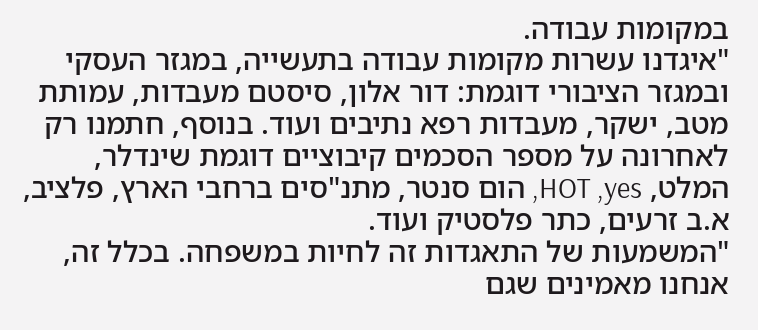במקומות עבודה.
"איגדנו עשרות מקומות עבודה בתעשייה, במגזר העסקי ובמגזר הציבורי דוגמת: דור אלון, סיסטם מעבדות, עמותת מטב, ישקר, מעבדות רפא נתיבים ועוד. בנוסף, חתמנו רק לאחרונה על מספר הסכמים קיבוציים דוגמת שינדלר, המלט, HOT ,yes, הום סנטר, מתנ"סים ברחבי הארץ, פלציב, א.ב זרעים, כתר פלסטיק ועוד.
"המשמעות של התאגדות זה לחיות במשפחה. בכלל זה, אנחנו מאמינים שגם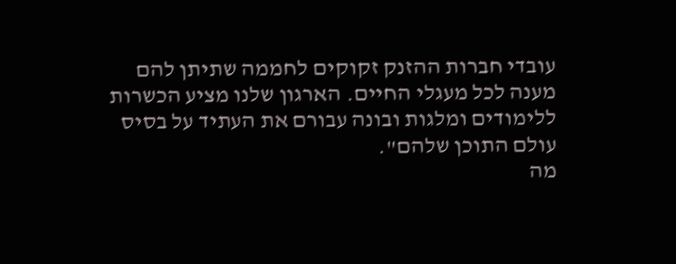עובדי חברות ההזנק זקוקים לחממה שתיתן להם מענה לכל מעגלי החיים. הארגון שלנו מציע הכשרות ללימודים ומלגות ובונה עבורם את העתיד על בסיס עולם התוכן שלהם".
מה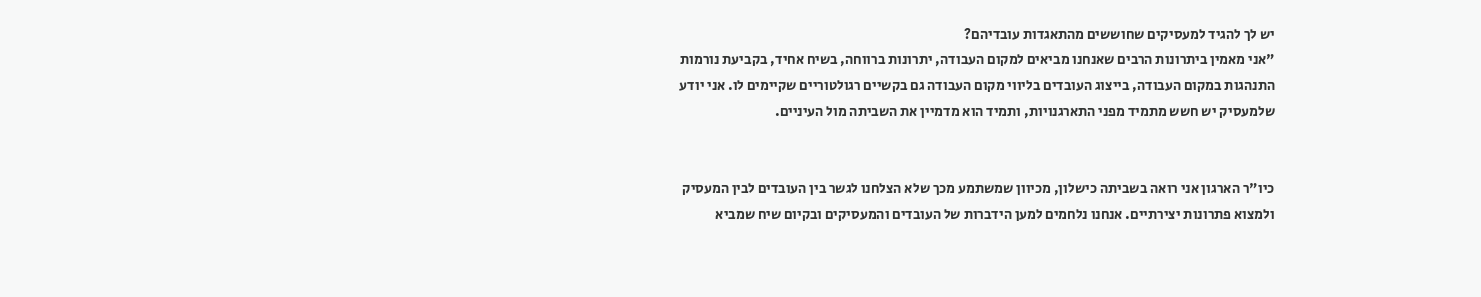יש לך להגיד למעסיקים שחוששים מהתאגדות עובדיהם?
"אני מאמין ביתרונות הרבים שאנחנו מביאים למקום העבודה, יתרונות ברווחה, בשיח אחיד, בקביעת נורמות התנהגות במקום העבודה, בייצוג העובדים בליווי מקום העבודה גם בקשיים רגולטוריים שקיימים לו. אני יודע שלמעסיק יש חשש מתמיד מפני התארגנויות, ותמיד הוא מדמיין את השביתה מול העיניים.


כיו"ר הארגון אני רואה בשביתה כישלון, מכיוון שמשתמע מכך שלא הצלחנו לגשר בין העובדים לבין המעסיק ולמצוא פתרונות יצירתיים. אנחנו נלחמים למען הידברות של העובדים והמעסיקים ובקיום שיח שמביא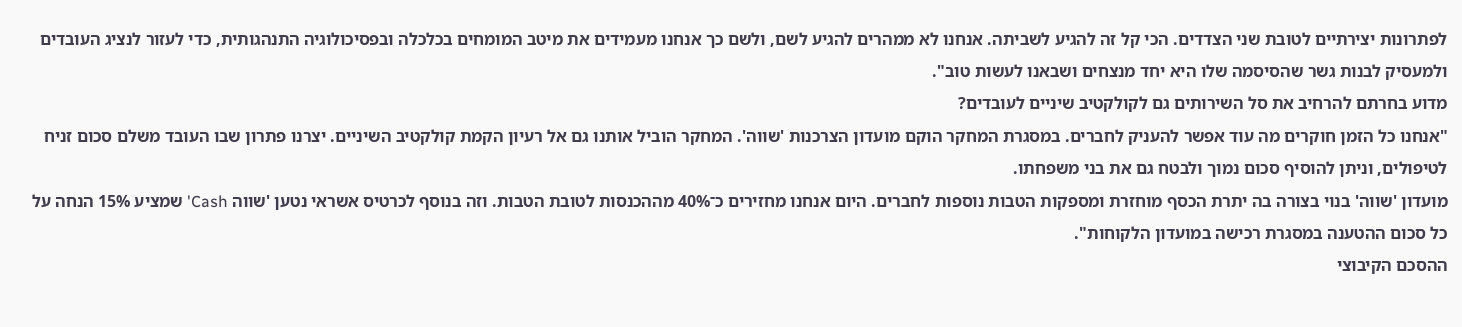לפתרונות יצירתיים לטובת שני הצדדים. הכי קל זה להגיע לשביתה. אנחנו לא ממהרים להגיע לשם, ולשם כך אנחנו מעמידים את מיטב המומחים בכלכלה ובפסיכולוגיה התנהגותית, כדי לעזור לנציג העובדים ולמעסיק לבנות גשר שהסיסמה שלו היא יחד מנצחים ושבאנו לעשות טוב".
מדוע בחרתם להרחיב את סל השירותים גם לקולקטיב שיניים לעובדים?
"אנחנו כל הזמן חוקרים מה עוד אפשר להעניק לחברים. במסגרת המחקר הוקם מועדון הצרכנות 'שווה'. המחקר הוביל אותנו גם אל רעיון הקמת קולקטיב השיניים. יצרנו פתרון שבו העובד משלם סכום זניח לטיפולים, וניתן להוסיף סכום נמוך ולבטח גם את בני משפחתו.
מועדון 'שווה' בנוי בצורה בה יתרת הכסף מוחזרת ומספקות הטבות נוספות לחברים. היום אנחנו מחזירים כ־40% מההכנסות לטובת הטבות. וזה בנוסף לכרטיס אשראי נטען 'שווה Cash' שמציע 15% הנחה על כל סכום ההטענה במסגרת רכישה במועדון הלקוחות".
ההסכם הקיבוצי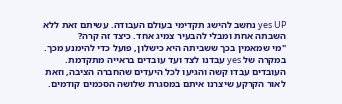yes UP נחשב להישג תקדימי בעולם העבודה. עשיתם זאת ללא השבתה אחת ומבלי להבעיר צמיג אחד. כיצד זה קרה?
"מי שמאמין בכך ששביתה היא כישלון, פועל כדי להימנע מכך. במקרה של yes עבדנו לצד ועד עובדים בראייה מתקדמת. העובדים עבדו קשה והגיעו לכל היעדים שהחברה הציבה, וזאת לאור הקרקע שיצרנו איתם במסגרת שלושה הסכמים קודמים.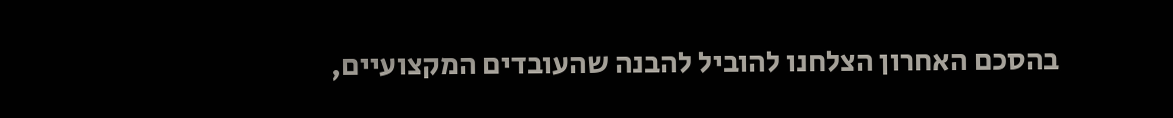בהסכם האחרון הצלחנו להוביל להבנה שהעובדים המקצועיים,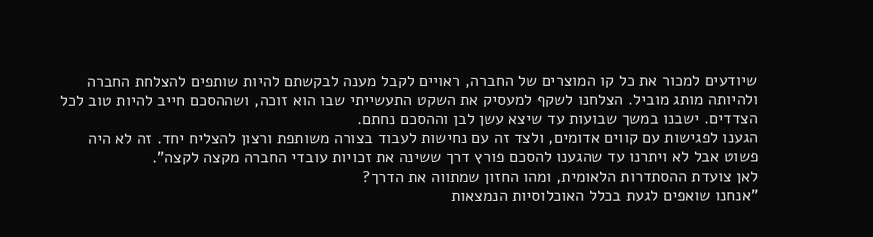שיודעים למכור את כל קו המוצרים של החברה, ראויים לקבל מענה לבקשתם להיות שותפים להצלחת החברה ולהיותה מותג מוביל. הצלחנו לשקף למעסיק את השקט התעשייתי שבו הוא זוכה, ושההסכם חייב להיות טוב לכל הצדדים. ישבנו במשך שבועות עד שיצא עשן לבן וההסכם נחתם.
הגענו לפגישות עם קווים אדומים, ולצד זה עם נחישות לעבוד בצורה משותפת ורצון להצליח יחד. זה לא היה פשוט אבל לא ויתרנו עד שהגענו להסכם פורץ דרך ששינה את זכויות עובדי החברה מקצה לקצה".
לאן צועדת ההסתדרות הלאומית, ומהו החזון שמתווה את הדרך?
"אנחנו שואפים לגעת בכלל האוכלוסיות הנמצאות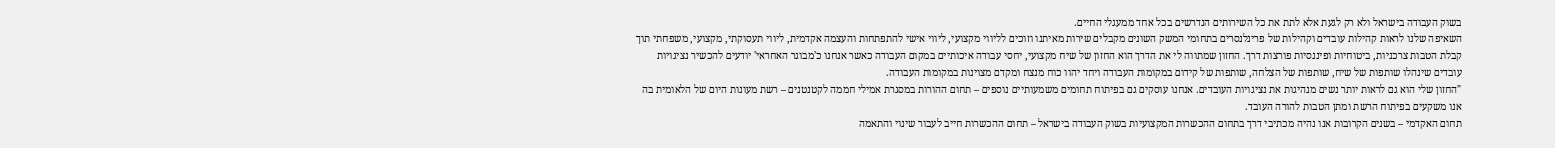בשוק העבודה בישראל ולא רק לגעת אלא לתת את כל השירותים הנדרשים בכל אחד ממעגלי החיים.
השאיפה שלנו לראות קהילות עובדים וקהילות של פרינלנסרים בתחומי המשק השונים מקבלים שירות מאיתנו וזוכים לליווי מקצועי, ליווי אישי להתפתחות והעצמה אקדמית, ליווי תעסוקתי, מקצועי, משפחתי תוך קבלת הטבות צרכניות, ביטוחיות ופיננסיות פורצות דרך. החזון שמתווה לי את הדרך הוא החזון של שיח מקצועי, יחסי עבודה איכותיים במקום העבודה כאשר אנחנו כ'מבוגר האחראי' יודעים להכשיר נציגויות עובדים שינהלו שותפות של שיח, שותפות של הצלחה, שותפות של קידום במקומות העבודה ויחד יהוו כוח מנצח ומקדם מצוינות במקומות העבודה.
"החזון שלי הוא גם לראות יותר נשים מנהיגות את נציגויות העובדים. אנחנו עוסקים גם בפיתוח תחומים משמעותיים נוספים – תחום ההורות במסגרת אמילי חממה לקטנטנים – רשת מעונות היום של הלאומית בה אנו משקעים בפיתוח הרשת ומתן הטבות להורה העובד.
תחום האקדמי – בשנים הקרובות אנו נהיה מכתיבי דרך בתחום ההכשרות המקצועיות בשוק העבודה בישראל – תחום ההכשרות חייב לעבור שינוי והתאמה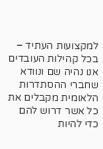למקצועות העתיד – בכל קהילות העובדים אנו נהיה שם ונוודא שחברי ההסתדרות הלאומית מקבלים את כל אשר דרוש להם כדי להיות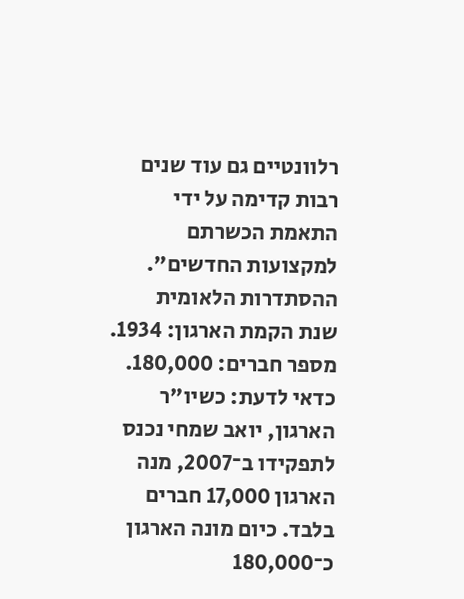רלוונטיים גם עוד שנים רבות קדימה על ידי התאמת הכשרתם למקצועות החדשים".
ההסתדרות הלאומית
שנת הקמת הארגון: 1934.
מספר חברים: 180,000.
כדאי לדעת: כשיו"ר הארגון, יואב שמחי נכנס לתפקידו ב־2007, מנה הארגון 17,000 חברים בלבד. כיום מונה הארגון כ־180,000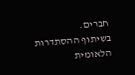חברים.
בשיתוף ההסתדרות הלאומית